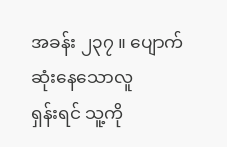အခန်း ၂၃၇ ။ ပျောက်ဆုံးနေသောလူ
ရှန်းရင် သူ့ကို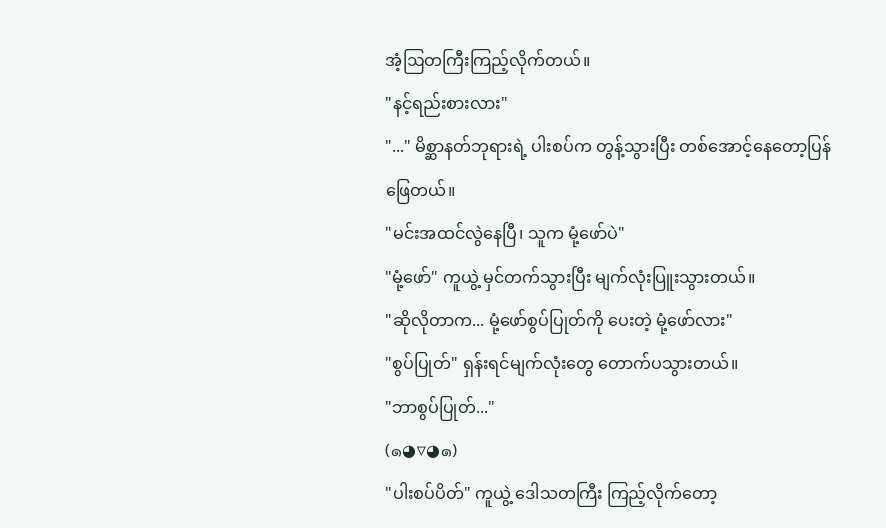အံ့ဩတကြီးကြည့်လိုက်တယ်။
"နင့်ရည်းစားလား"
"..." မိစ္ဆာနတ်ဘုရားရဲ့ ပါးစပ်က တွန့်သွားပြီး တစ်အောင့်နေတော့ပြန်ဖြေတယ်။
"မင်းအထင်လွဲနေပြီ၊ သူက မုံ့ဖော်ပဲ"
"မုံ့ဖော်" ကူယွဲ့ မှင်တက်သွားပြီး မျက်လုံးပြူးသွားတယ်။
"ဆိုလိုတာက... မုံ့ဖော်စွပ်ပြုတ်ကို ပေးတဲ့ မုံ့ဖော်လား"
"စွပ်ပြုတ်" ရှန်းရင်မျက်လုံးတွေ တောက်ပသွားတယ်။
"ဘာစွပ်ပြုတ်..."
(๑◕▽◕๑)
"ပါးစပ်ပိတ်" ကူယွဲ့ ဒေါသတကြီး ကြည့်လိုက်တော့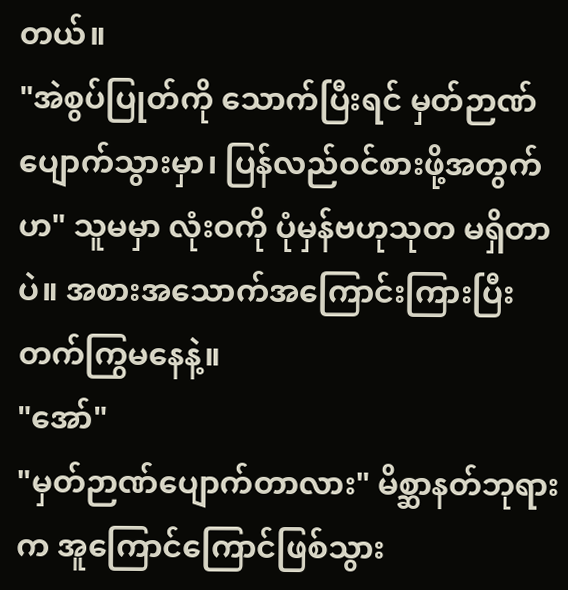တယ်။
"အဲစွပ်ပြုတ်ကို သောက်ပြီးရင် မှတ်ဉာဏ်ပျောက်သွားမှာ၊ ပြန်လည်ဝင်စားဖို့အတွက်ဟ" သူမမှာ လုံးဝကို ပုံမှန်ဗဟုသုတ မရှိတာပဲ။ အစားအသောက်အကြောင်းကြားပြီး တက်ကြွမနေနဲ့။
"အော်"
"မှတ်ဉာဏ်ပျောက်တာလား" မိစ္ဆာနတ်ဘုရားက အူကြောင်ကြောင်ဖြစ်သွား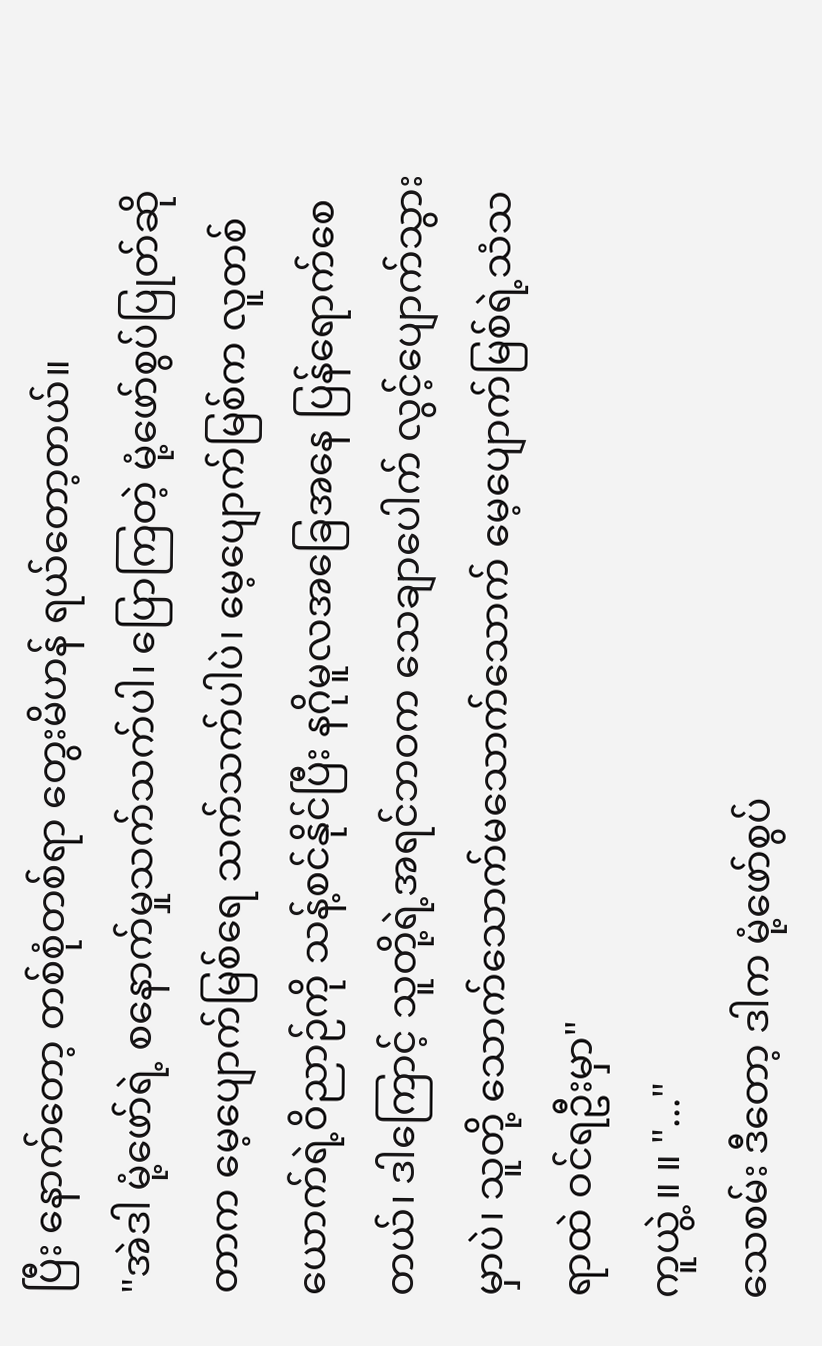ပြီး နောက်တော့ တစ်စုံတစ်ရာ တွေးမိဟန် ရယ်တော့တယ်။
"အဲဒါ မုံ့ဖော်ရဲ့ စနောက်မှုသက်သက်ပါ၊ ပြောကြတဲ့ မုံ့ဖော်စွပ်ပြုတ်ဆိုတာက မေ့ပျောက်မြစ်ရေ သက်သက်ပါပဲ၊ မေ့ပျောက်မြစ်က လူတစ်ယောက်ရဲ့ဝိညာဉ်ကို သန့်စင်နိုင်ပြီး နဂိုမူလအခြေအနေ ပြန်ရောက်စေတယ်၊ ဒါကြောင့် သူတို့ရဲ့အရင်ဘဝက သေချာပေါက် လွင့်ပျောက်သွားမှာပဲ၊ သူတို့ သောက်သောက်မသောက်သောက် မေ့ပျောက်မြစ်ရဲ့သံသရာထဲ ဝင်ရဦးမှာ"
ကူယွဲ့ ။ ။ "..."
သေစမ်း ဒီတော့ ဒါက မုံ့ဖော်စွပ်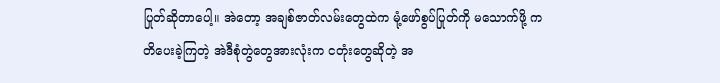ပြုတ်ဆိုတာပေါ့။ အဲတော့ အချစ်ဇာတ်လမ်းတွေထဲက မုံ့ဖော်စွပ်ပြုတ်ကို မသောက်ဖို့ ကတိပေးခဲ့ကြတဲ့ အဲဒီစုံတွဲတွေအားလုံးက ငတုံးတွေဆိုတဲ့ အ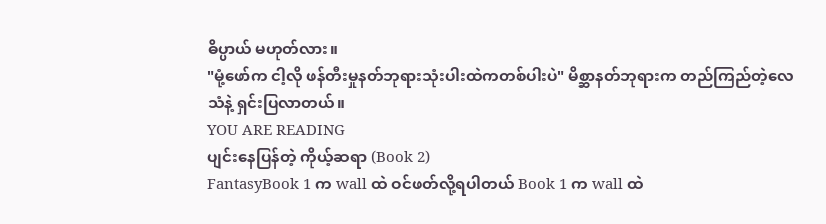ဓိပ္ပာယ် မဟုတ်လား။
"မုံ့ဖော်က ငါ့လို ဖန်တီးမှုနတ်ဘုရားသုံးပါးထဲကတစ်ပါးပဲ" မိစ္ဆာနတ်ဘုရားက တည်ကြည်တဲ့လေသံနဲ့ ရှင်းပြလာတယ်။
YOU ARE READING
ပျင်းနေပြန်တဲ့ ကိုယ့်ဆရာ (Book 2)
FantasyBook 1 က wall ထဲ ဝင်ဖတ်လို့ရပါတယ် Book 1 က wall ထဲ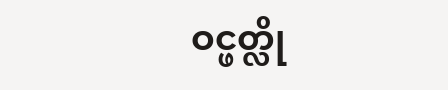ဝင္ဖတ္လို